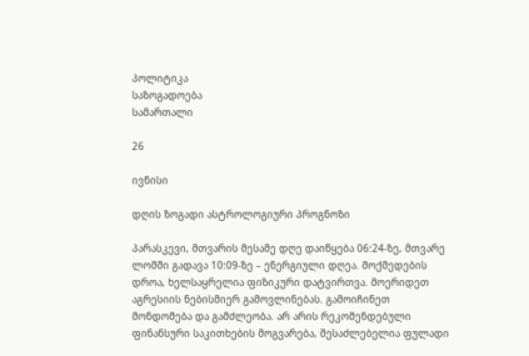პოლიტიკა
საზოგადოება
სამართალი

26

ივნისი

დღის ზოგადი ასტროლოგიური პროგნოზი

პარასკევი, მთვარის მესამე დღე დაიწყება 06:24-ზე, მთვარე ლომში გადავა 10:09-ზე – ენერგიული დღეა. მოქმედების დროა, ხელსაყრელია ფიზიკური დატვირთვა. მოერიდეთ აგრესიის ნებისმიერ გამოვლინებას. გამოიჩინეთ მონდომება და გამძლეობა. არ არის რეკომენდებული ფინანსური საკითხების მოგვარება, შესაძლებელია ფულადი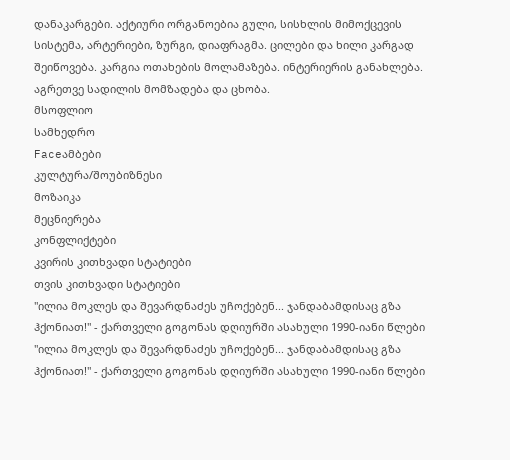დანაკარგები. აქტიური ორგანოებია გული, სისხლის მიმოქცევის სისტემა, არტერიები, ზურგი, დიაფრაგმა. ცილები და ხილი კარგად შეიწოვება. კარგია ოთახების მოლამაზება. ინტერიერის განახლება. აგრეთვე სადილის მომზადება და ცხობა.
მსოფლიო
სამხედრო
Faceამბები
კულტურა/შოუბიზნესი
მოზაიკა
მეცნიერება
კონფლიქტები
კვირის კითხვადი სტატიები
თვის კითხვადი სტატიები
"ილია მოკლეს და შევარდნაძეს უჩოქებენ... ჯანდაბამდისაც გზა ჰქონიათ!" - ქართველი გოგონას დღიურში ასახული 1990-იანი წლები
"ილია მოკლეს და შევარდნაძეს უჩოქებენ... ჯანდაბამდისაც გზა ჰქონიათ!" - ქართველი გოგონას დღიურში ასახული 1990-იანი წლები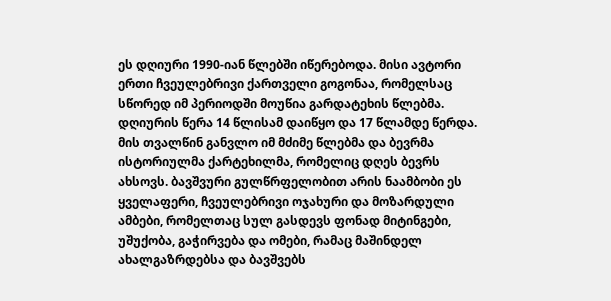ეს დღიური 1990-იან წლებში იწერებოდა. მისი ავტორი ერთი ჩვეულებრივი ქართველი გოგონაა, რომელსაც სწორედ იმ პერიოდში მოუწია გარდატეხის წლებმა. დღიურის წერა 14 წლისამ დაიწყო და 17 წლამდე წერდა. მის თვალწინ განვლო იმ მძიმე წლებმა და ბევრმა ისტორიულმა ქარტეხილმა, რომელიც დღეს ბევრს ახსოვს. ბავშვური გულწრფელობით არის ნაამბობი ეს ყველაფერი, ჩვეულებრივი ოჯახური და მოზარდული ამბები, რომელთაც სულ გასდევს ფონად მიტინგები, უშუქობა, გაჭირვება და ომები, რამაც მაშინდელ ახალგაზრდებსა და ბავშვებს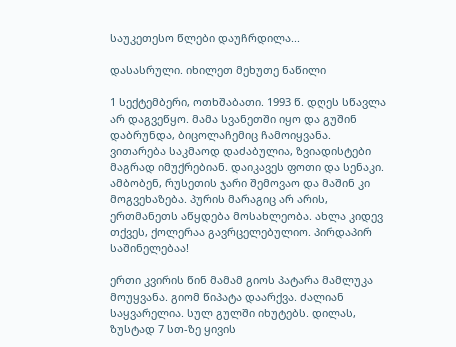საუკეთესო წლები დაუჩრდილა...

დასასრული. იხილეთ მეხუთე ნაწილი

1 სექტემბერი, ოთხშაბათი. 1993 წ. დღეს სწავლა არ დაგვეწყო. მამა სვანეთში იყო და გუშინ დაბრუნდა, ბიცოლაჩემიც ჩამოიყვანა. ვითარება საკმაოდ დაძაბულია, ზვიადისტები მაგრად იმუქრებიან. დაიკავეს ფოთი და სენაკი. ამბობენ, რუსეთის ჯარი შემოვაო და მაშინ კი მოგვეხაზება. პურის მარაგიც არ არის, ერთმანეთს აწყდება მოსახლეობა. ახლა კიდევ თქვეს, ქოლერაა გავრცელებულიო. პირდაპირ საშინელებაა!

ერთი კვირის წინ მამამ გიოს პატარა მამლუკა მოუყვანა. გიომ წიპატა დაარქვა. ძალიან საყვარელია. სულ გულში იხუტებს. დილას, ზუსტად 7 სთ-ზე ყივის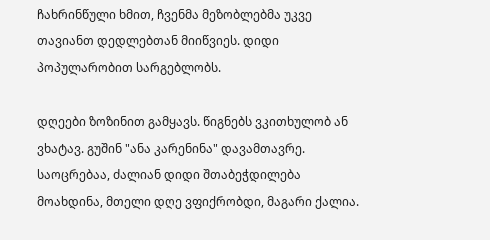ჩახრინწული ხმით, ჩვენმა მეზობლებმა უკვე თავიანთ დედლებთან მიიწვიეს. დიდი პოპულარობით სარგებლობს.

დღეები ზოზინით გამყავს. წიგნებს ვკითხულობ ან ვხატავ. გუშინ "ანა კარენინა" დავამთავრე. საოცრებაა, ძალიან დიდი შთაბეჭდილება მოახდინა, მთელი დღე ვფიქრობდი, მაგარი ქალია.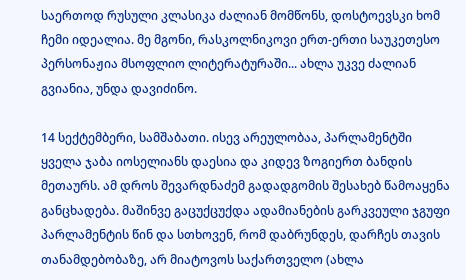საერთოდ რუსული კლასიკა ძალიან მომწონს, დოსტოევსკი ხომ ჩემი იდეალია. მე მგონი, რასკოლნიკოვი ერთ-ერთი საუკეთესო პერსონაჟია მსოფლიო ლიტერატურაში... ახლა უკვე ძალიან გვიანია, უნდა დავიძინო.

14 სექტემბერი, სამშაბათი. ისევ არეულობაა, პარლამენტში ყველა ჯაბა იოსელიანს დაესია და კიდევ ზოგიერთ ბანდის მეთაურს. ამ დროს შევარდნაძემ გადადგომის შესახებ წამოაყენა განცხადება. მაშინვე გაცუქცუქდა ადამიანების გარკვეული ჯგუფი პარლამენტის წინ და სთხოვენ, რომ დაბრუნდეს, დარჩეს თავის თანამდებობაზე, არ მიატოვოს საქართველო (ახლა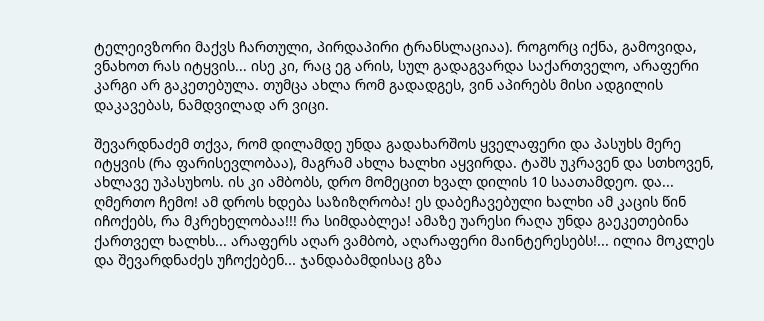ტელეივზორი მაქვს ჩართული, პირდაპირი ტრანსლაციაა). როგორც იქნა, გამოვიდა, ვნახოთ რას იტყვის... ისე კი, რაც ეგ არის, სულ გადაგვარდა საქართველო, არაფერი კარგი არ გაკეთებულა. თუმცა ახლა რომ გადადგეს, ვინ აპირებს მისი ადგილის დაკავებას, ნამდვილად არ ვიცი.

შევარდნაძემ თქვა, რომ დილამდე უნდა გადახარშოს ყველაფერი და პასუხს მერე იტყვის (რა ფარისევლობაა), მაგრამ ახლა ხალხი აყვირდა. ტაშს უკრავენ და სთხოვენ, ახლავე უპასუხოს. ის კი ამბობს, დრო მომეცით ხვალ დილის 10 საათამდეო. და... ღმერთო ჩემო! ამ დროს ხდება საზიზღრობა! ეს დაბეჩავებული ხალხი ამ კაცის წინ იჩოქებს, რა მკრეხელობაა!!! რა სიმდაბლეა! ამაზე უარესი რაღა უნდა გაეკეთებინა ქართველ ხალხს... არაფერს აღარ ვამბობ, აღარაფერი მაინტერესებს!... ილია მოკლეს და შევარდნაძეს უჩოქებენ... ჯანდაბამდისაც გზა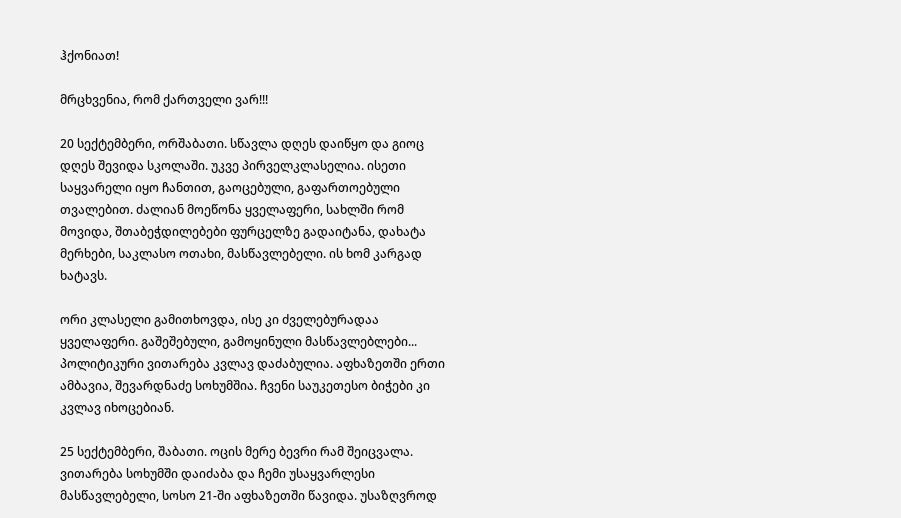ჰქონიათ!

მრცხვენია, რომ ქართველი ვარ!!!

20 სექტემბერი, ორშაბათი. სწავლა დღეს დაიწყო და გიოც დღეს შევიდა სკოლაში. უკვე პირველკლასელია. ისეთი საყვარელი იყო ჩანთით, გაოცებული, გაფართოებული თვალებით. ძალიან მოეწონა ყველაფერი, სახლში რომ მოვიდა, შთაბეჭდილებები ფურცელზე გადაიტანა, დახატა მერხები, საკლასო ოთახი, მასწავლებელი. ის ხომ კარგად ხატავს.

ორი კლასელი გამითხოვდა, ისე კი ძველებურადაა ყველაფერი. გაშეშებული, გამოყინული მასწავლებლები... პოლიტიკური ვითარება კვლავ დაძაბულია. აფხაზეთში ერთი ამბავია, შევარდნაძე სოხუმშია. ჩვენი საუკეთესო ბიჭები კი კვლავ იხოცებიან.

25 სექტემბერი, შაბათი. ოცის მერე ბევრი რამ შეიცვალა. ვითარება სოხუმში დაიძაბა და ჩემი უსაყვარლესი მასწავლებელი, სოსო 21-ში აფხაზეთში წავიდა. უსაზღვროდ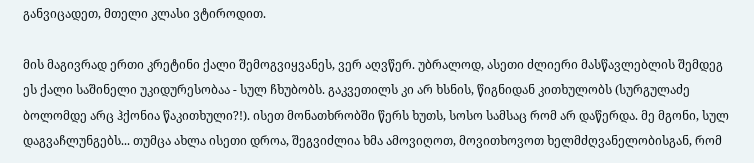განვიცადეთ, მთელი კლასი ვტიროდით.

მის მაგივრად ერთი კრეტინი ქალი შემოგვიყვანეს, ვერ აღვწერ. უბრალოდ, ასეთი ძლიერი მასწავლებლის შემდეგ ეს ქალი საშინელი უკიდურესობაა - სულ ჩხუბობს. გაკვეთილს კი არ ხსნის, წიგნიდან კითხულობს (სურგულაძე ბოლომდე არც ჰქონია წაკითხული?!). ისეთ მონათხრობში წერს ხუთს, სოსო სამსაც რომ არ დაწერდა. მე მგონი, სულ დაგვაჩლუნგებს... თუმცა ახლა ისეთი დროა, შეგვიძლია ხმა ამოვიღოთ, მოვითხოვოთ ხელმძღვანელობისგან, რომ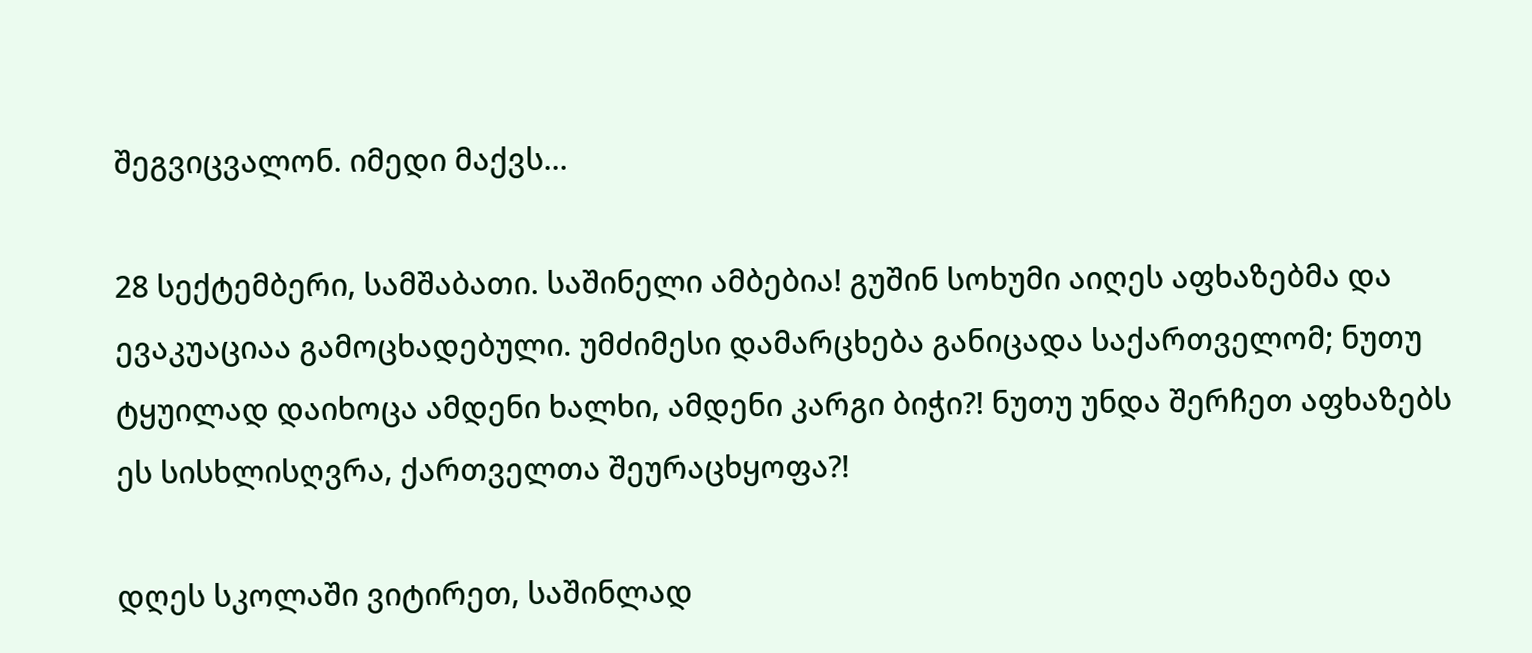შეგვიცვალონ. იმედი მაქვს...

28 სექტემბერი, სამშაბათი. საშინელი ამბებია! გუშინ სოხუმი აიღეს აფხაზებმა და ევაკუაციაა გამოცხადებული. უმძიმესი დამარცხება განიცადა საქართველომ; ნუთუ ტყუილად დაიხოცა ამდენი ხალხი, ამდენი კარგი ბიჭი?! ნუთუ უნდა შერჩეთ აფხაზებს ეს სისხლისღვრა, ქართველთა შეურაცხყოფა?!

დღეს სკოლაში ვიტირეთ, საშინლად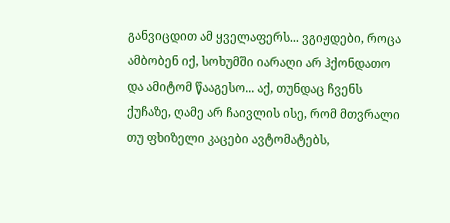განვიცდით ამ ყველაფერს... ვგიჟდები, როცა ამბობენ იქ, სოხუმში იარაღი არ ჰქონდათო და ამიტომ წააგესო... აქ, თუნდაც ჩვენს ქუჩაზე, ღამე არ ჩაივლის ისე, რომ მთვრალი თუ ფხიზელი კაცები ავტომატებს,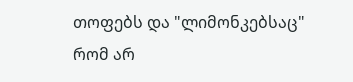თოფებს და "ლიმონკებსაც" რომ არ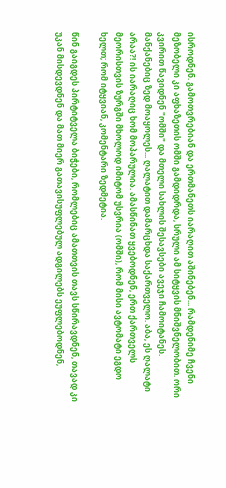ისროდნენ. გამოთვრებიან და ერთმანეთს იარაღით აშინებენ... რამდენიმე ჩვენი მეზობელი კი აფხაზეთის ომში გამდიდრდა, სრული ამ სიტყვის მნიშვნელობით. ორი კვირით წავიდნენ "ომში" და მთელი სახლის შესავსები ავეჯი ჩამოიტანეს. მანქანებიც ზედ მოაყოლეს... ღალატით დამარცხდა საქართველო. აბა, ეს ღალატი არაა?! ის იარაღიც ხომ მოპარულია. ამასწინათ ყვებოდნენ, ერთ ქართველს მეორისთვის ზურგში მხოლოდ იმიტომ უსვრია (ომში), რომ მისი ავტომატი ეგდო ხელთ; რომ იტყვიან, კომენტარი ზედმეტია.

წინ გაიგდეს პირტიტველა ბიჭები, რომლებიც ამათთვის თავს სწირავდნენ, თავად კი უკან მისდევდნენ და მათ მიერ გათავისუფლებულ ადგილებს ეუფლებოდნენ,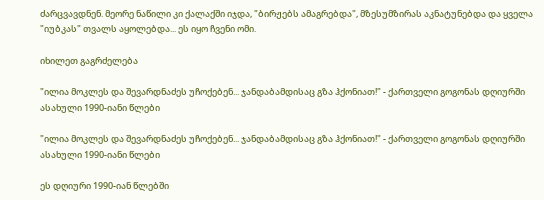ძარცვავდნენ. მეორე ნაწილი კი ქალაქში იჯდა, "ბირჟებს ამაგრებდა", მზესუმზირას აკნატუნებდა და ყველა "იუბკას" თვალს აყოლებდა... ეს იყო ჩვენი ომი.

იხილეთ გაგრძელება

"ილია მოკლეს და შევარდნაძეს უჩოქებენ... ჯანდაბამდისაც გზა ჰქონიათ!" - ქართველი გოგონას დღიურში ასახული 1990-იანი წლები

"ილია მოკლეს და შევარდნაძეს უჩოქებენ... ჯანდაბამდისაც გზა ჰქონიათ!" - ქართველი გოგონას დღიურში ასახული 1990-იანი წლები

ეს დღიური 1990-იან წლებში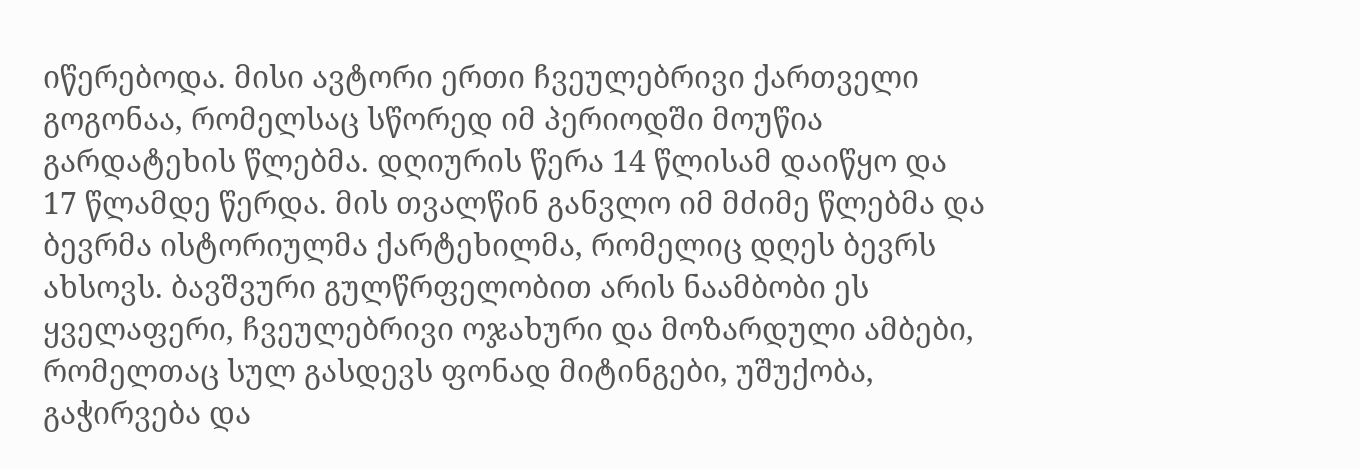იწერებოდა. მისი ავტორი ერთი ჩვეულებრივი ქართველი გოგონაა, რომელსაც სწორედ იმ პერიოდში მოუწია გარდატეხის წლებმა. დღიურის წერა 14 წლისამ დაიწყო და 17 წლამდე წერდა. მის თვალწინ განვლო იმ მძიმე წლებმა და ბევრმა ისტორიულმა ქარტეხილმა, რომელიც დღეს ბევრს ახსოვს. ბავშვური გულწრფელობით არის ნაამბობი ეს ყველაფერი, ჩვეულებრივი ოჯახური და მოზარდული ამბები, რომელთაც სულ გასდევს ფონად მიტინგები, უშუქობა, გაჭირვება და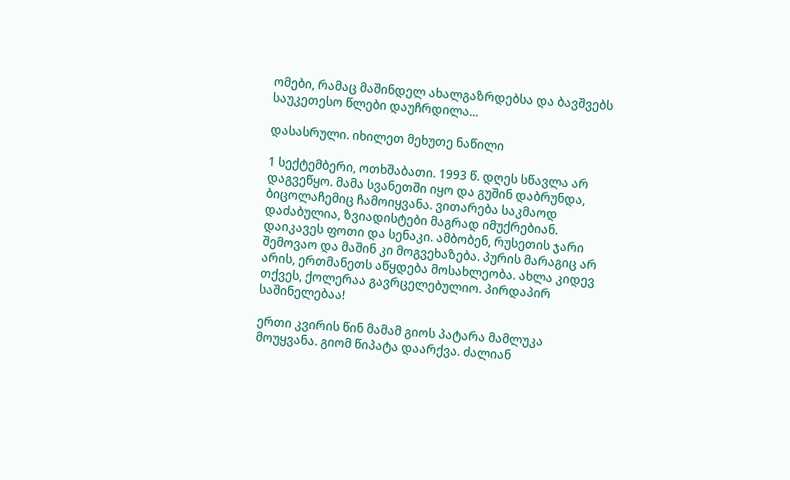ომები, რამაც მაშინდელ ახალგაზრდებსა და ბავშვებს საუკეთესო წლები დაუჩრდილა...

დასასრული. იხილეთ მეხუთე ნაწილი

1 სექტემბერი, ოთხშაბათი. 1993 წ. დღეს სწავლა არ დაგვეწყო. მამა სვანეთში იყო და გუშინ დაბრუნდა, ბიცოლაჩემიც ჩამოიყვანა. ვითარება საკმაოდ დაძაბულია, ზვიადისტები მაგრად იმუქრებიან. დაიკავეს ფოთი და სენაკი. ამბობენ, რუსეთის ჯარი შემოვაო და მაშინ კი მოგვეხაზება. პურის მარაგიც არ არის, ერთმანეთს აწყდება მოსახლეობა. ახლა კიდევ თქვეს, ქოლერაა გავრცელებულიო. პირდაპირ საშინელებაა!

ერთი კვირის წინ მამამ გიოს პატარა მამლუკა მოუყვანა. გიომ წიპატა დაარქვა. ძალიან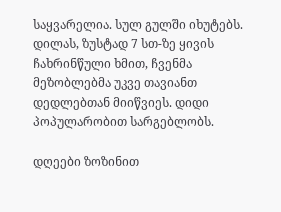საყვარელია. სულ გულში იხუტებს. დილას, ზუსტად 7 სთ-ზე ყივის ჩახრინწული ხმით, ჩვენმა მეზობლებმა უკვე თავიანთ დედლებთან მიიწვიეს. დიდი პოპულარობით სარგებლობს.

დღეები ზოზინით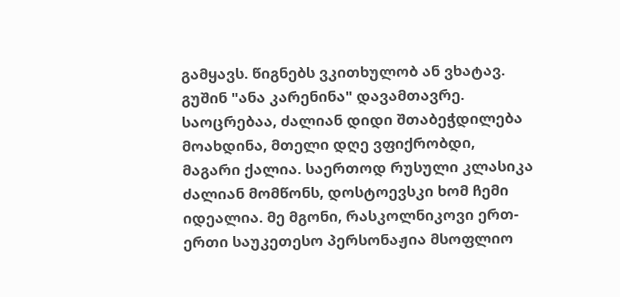გამყავს. წიგნებს ვკითხულობ ან ვხატავ. გუშინ "ანა კარენინა" დავამთავრე. საოცრებაა, ძალიან დიდი შთაბეჭდილება მოახდინა, მთელი დღე ვფიქრობდი, მაგარი ქალია. საერთოდ რუსული კლასიკა ძალიან მომწონს, დოსტოევსკი ხომ ჩემი იდეალია. მე მგონი, რასკოლნიკოვი ერთ-ერთი საუკეთესო პერსონაჟია მსოფლიო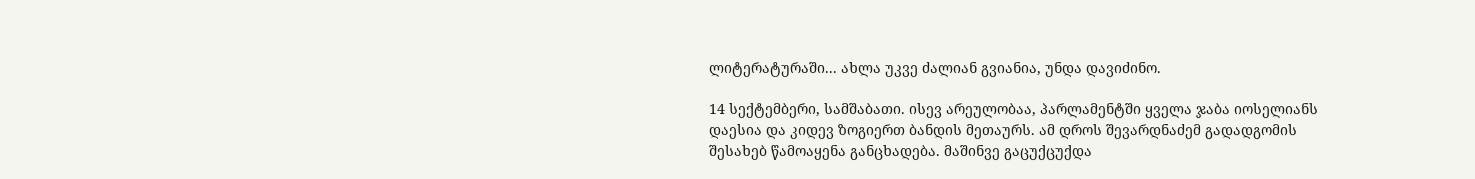ლიტერატურაში... ახლა უკვე ძალიან გვიანია, უნდა დავიძინო.

14 სექტემბერი, სამშაბათი. ისევ არეულობაა, პარლამენტში ყველა ჯაბა იოსელიანს დაესია და კიდევ ზოგიერთ ბანდის მეთაურს. ამ დროს შევარდნაძემ გადადგომის შესახებ წამოაყენა განცხადება. მაშინვე გაცუქცუქდა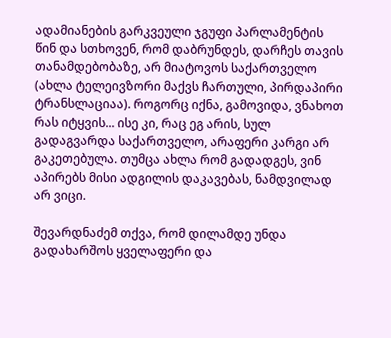ადამიანების გარკვეული ჯგუფი პარლამენტის წინ და სთხოვენ, რომ დაბრუნდეს, დარჩეს თავის თანამდებობაზე, არ მიატოვოს საქართველო (ახლა ტელეივზორი მაქვს ჩართული, პირდაპირი ტრანსლაციაა). როგორც იქნა, გამოვიდა, ვნახოთ რას იტყვის... ისე კი, რაც ეგ არის, სულ გადაგვარდა საქართველო, არაფერი კარგი არ გაკეთებულა. თუმცა ახლა რომ გადადგეს, ვინ აპირებს მისი ადგილის დაკავებას, ნამდვილად არ ვიცი.

შევარდნაძემ თქვა, რომ დილამდე უნდა გადახარშოს ყველაფერი და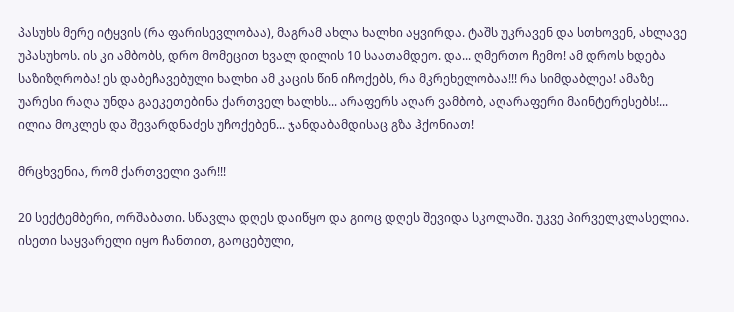პასუხს მერე იტყვის (რა ფარისევლობაა), მაგრამ ახლა ხალხი აყვირდა. ტაშს უკრავენ და სთხოვენ, ახლავე უპასუხოს. ის კი ამბობს, დრო მომეცით ხვალ დილის 10 საათამდეო. და... ღმერთო ჩემო! ამ დროს ხდება საზიზღრობა! ეს დაბეჩავებული ხალხი ამ კაცის წინ იჩოქებს, რა მკრეხელობაა!!! რა სიმდაბლეა! ამაზე უარესი რაღა უნდა გაეკეთებინა ქართველ ხალხს... არაფერს აღარ ვამბობ, აღარაფერი მაინტერესებს!... ილია მოკლეს და შევარდნაძეს უჩოქებენ... ჯანდაბამდისაც გზა ჰქონიათ!

მრცხვენია, რომ ქართველი ვარ!!!

20 სექტემბერი, ორშაბათი. სწავლა დღეს დაიწყო და გიოც დღეს შევიდა სკოლაში. უკვე პირველკლასელია. ისეთი საყვარელი იყო ჩანთით, გაოცებული,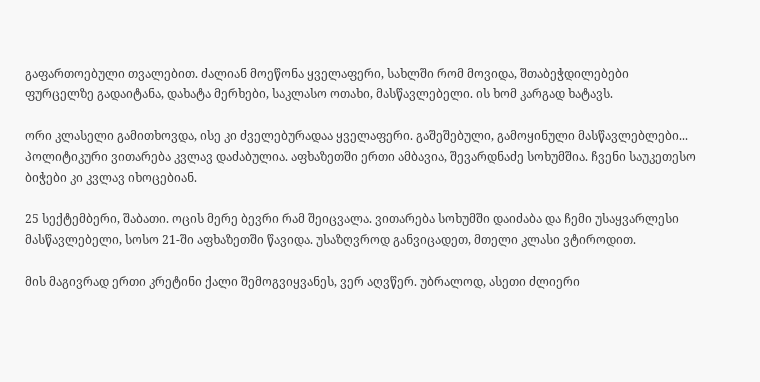გაფართოებული თვალებით. ძალიან მოეწონა ყველაფერი, სახლში რომ მოვიდა, შთაბეჭდილებები ფურცელზე გადაიტანა, დახატა მერხები, საკლასო ოთახი, მასწავლებელი. ის ხომ კარგად ხატავს.

ორი კლასელი გამითხოვდა, ისე კი ძველებურადაა ყველაფერი. გაშეშებული, გამოყინული მასწავლებლები... პოლიტიკური ვითარება კვლავ დაძაბულია. აფხაზეთში ერთი ამბავია, შევარდნაძე სოხუმშია. ჩვენი საუკეთესო ბიჭები კი კვლავ იხოცებიან.

25 სექტემბერი, შაბათი. ოცის მერე ბევრი რამ შეიცვალა. ვითარება სოხუმში დაიძაბა და ჩემი უსაყვარლესი მასწავლებელი, სოსო 21-ში აფხაზეთში წავიდა. უსაზღვროდ განვიცადეთ, მთელი კლასი ვტიროდით.

მის მაგივრად ერთი კრეტინი ქალი შემოგვიყვანეს, ვერ აღვწერ. უბრალოდ, ასეთი ძლიერი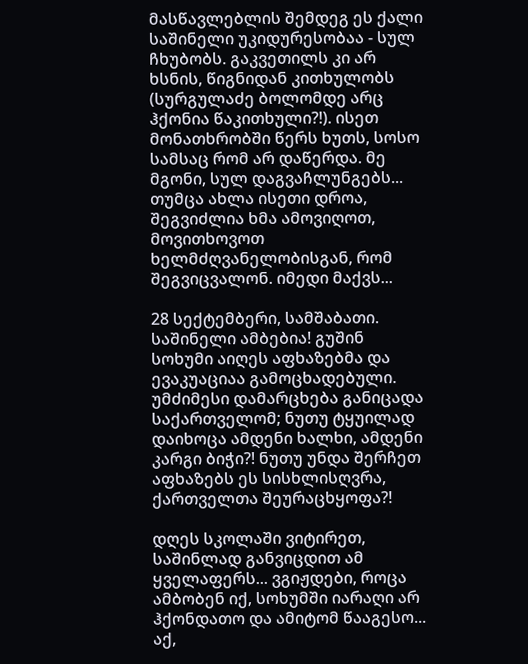მასწავლებლის შემდეგ ეს ქალი საშინელი უკიდურესობაა - სულ ჩხუბობს. გაკვეთილს კი არ ხსნის, წიგნიდან კითხულობს (სურგულაძე ბოლომდე არც ჰქონია წაკითხული?!). ისეთ მონათხრობში წერს ხუთს, სოსო სამსაც რომ არ დაწერდა. მე მგონი, სულ დაგვაჩლუნგებს... თუმცა ახლა ისეთი დროა, შეგვიძლია ხმა ამოვიღოთ, მოვითხოვოთ ხელმძღვანელობისგან, რომ შეგვიცვალონ. იმედი მაქვს...

28 სექტემბერი, სამშაბათი. საშინელი ამბებია! გუშინ სოხუმი აიღეს აფხაზებმა და ევაკუაციაა გამოცხადებული. უმძიმესი დამარცხება განიცადა საქართველომ; ნუთუ ტყუილად დაიხოცა ამდენი ხალხი, ამდენი კარგი ბიჭი?! ნუთუ უნდა შერჩეთ აფხაზებს ეს სისხლისღვრა, ქართველთა შეურაცხყოფა?!

დღეს სკოლაში ვიტირეთ, საშინლად განვიცდით ამ ყველაფერს... ვგიჟდები, როცა ამბობენ იქ, სოხუმში იარაღი არ ჰქონდათო და ამიტომ წააგესო... აქ,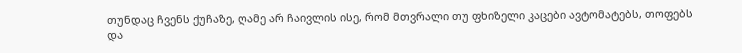თუნდაც ჩვენს ქუჩაზე, ღამე არ ჩაივლის ისე, რომ მთვრალი თუ ფხიზელი კაცები ავტომატებს, თოფებს და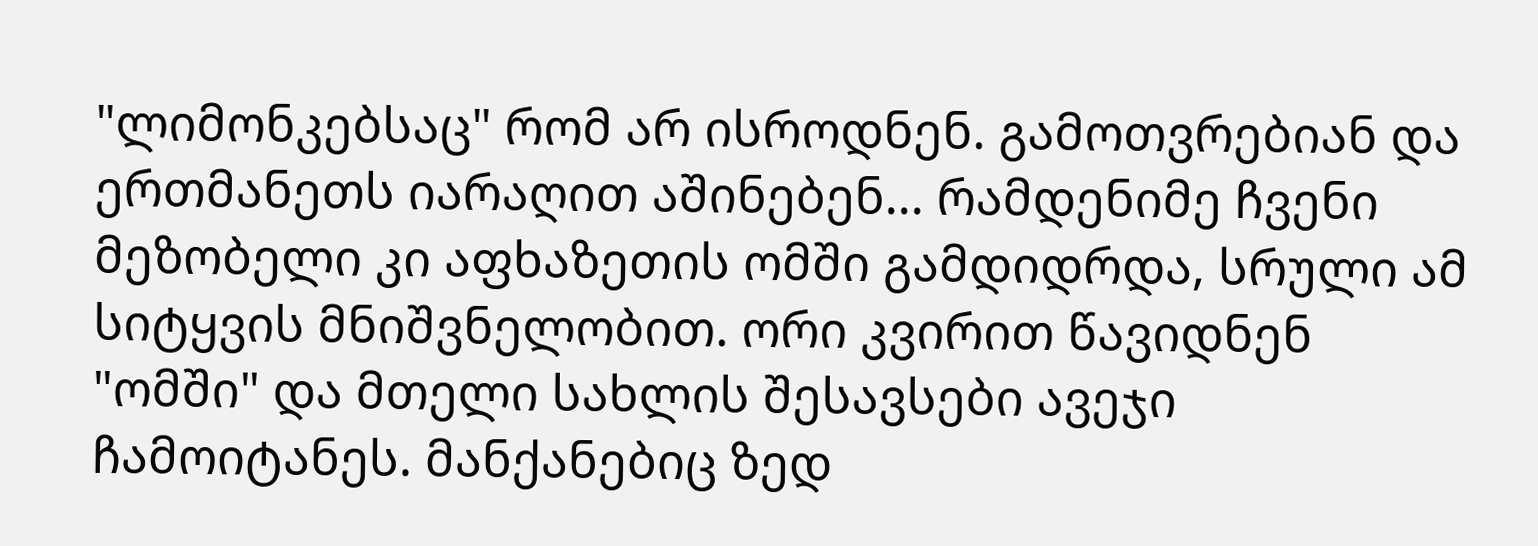"ლიმონკებსაც" რომ არ ისროდნენ. გამოთვრებიან და ერთმანეთს იარაღით აშინებენ... რამდენიმე ჩვენი მეზობელი კი აფხაზეთის ომში გამდიდრდა, სრული ამ სიტყვის მნიშვნელობით. ორი კვირით წავიდნენ "ომში" და მთელი სახლის შესავსები ავეჯი ჩამოიტანეს. მანქანებიც ზედ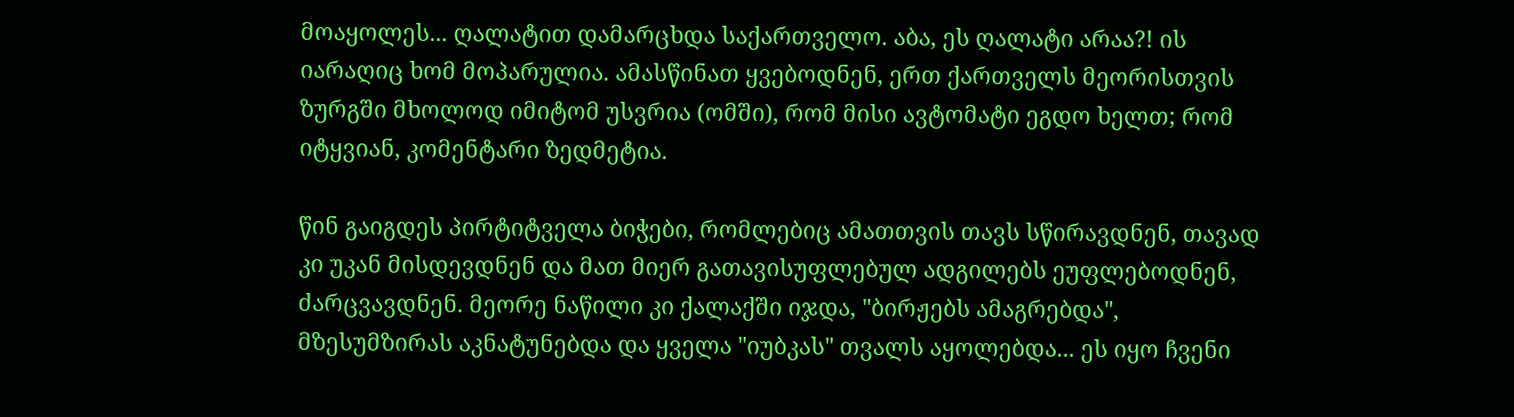მოაყოლეს... ღალატით დამარცხდა საქართველო. აბა, ეს ღალატი არაა?! ის იარაღიც ხომ მოპარულია. ამასწინათ ყვებოდნენ, ერთ ქართველს მეორისთვის ზურგში მხოლოდ იმიტომ უსვრია (ომში), რომ მისი ავტომატი ეგდო ხელთ; რომ იტყვიან, კომენტარი ზედმეტია.

წინ გაიგდეს პირტიტველა ბიჭები, რომლებიც ამათთვის თავს სწირავდნენ, თავად კი უკან მისდევდნენ და მათ მიერ გათავისუფლებულ ადგილებს ეუფლებოდნენ, ძარცვავდნენ. მეორე ნაწილი კი ქალაქში იჯდა, "ბირჟებს ამაგრებდა", მზესუმზირას აკნატუნებდა და ყველა "იუბკას" თვალს აყოლებდა... ეს იყო ჩვენი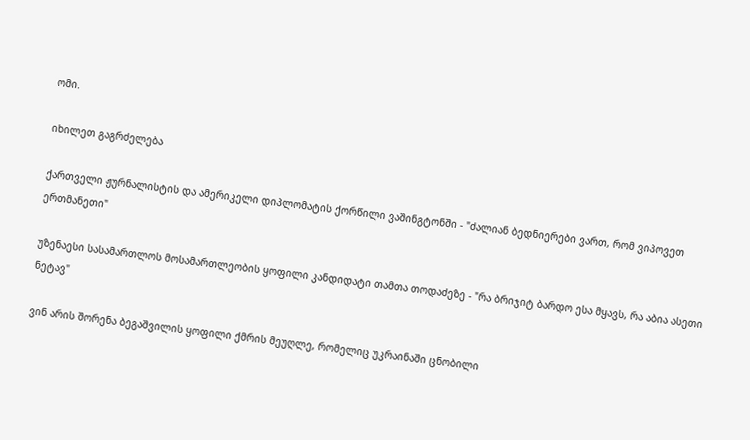ომი.

იხილეთ გაგრძელება

ქართველი ჟურნალისტის და ამერიკელი დიპლომატის ქორწილი ვაშინგტონში - "ძალიან ბედნიერები ვართ, რომ ვიპოვეთ ერთმანეთი"

უზენაესი სასამართლოს მოსამართლეობის ყოფილი კანდიდატი თამთა თოდაძეზე - "რა ბრიჯიტ ბარდო ესა მყავს, რა აბია ასეთი ნეტავ"

ვინ არის შორენა ბეგაშვილის ყოფილი ქმრის მეუღლე, რომელიც უკრაინაში ცნობილი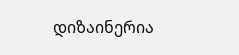დიზაინერია